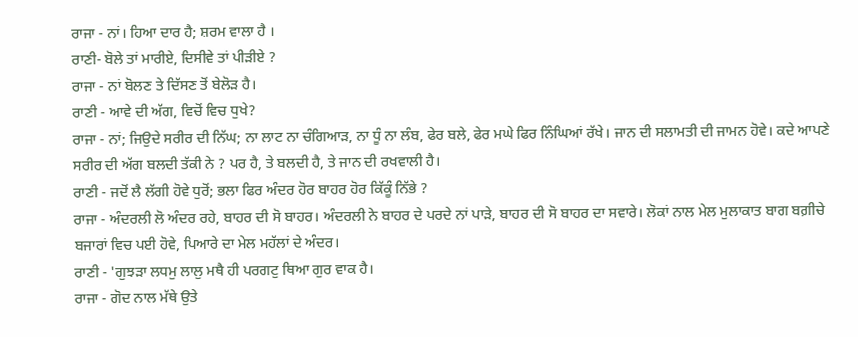ਰਾਜਾ - ਨਾਂ। ਹਿਆ ਦਾਰ ਹੈ; ਸ਼ਰਮ ਵਾਲਾ ਹੈ ।
ਰਾਣੀ- ਬੋਲੇ ਤਾਂ ਮਾਰੀਏ, ਦਿਸੀਵੇ ਤਾਂ ਪੀੜੀਏ ?
ਰਾਜਾ - ਨਾਂ ਬੋਲਣ ਤੇ ਦਿੱਸਣ ਤੋਂ ਬੇਲੋੜ ਹੈ।
ਰਾਣੀ - ਆਵੇ ਦੀ ਅੱਗ, ਵਿਚੋਂ ਵਿਚ ਧੁਖੇ?
ਰਾਜਾ - ਨਾਂ; ਜਿਉਦੇ ਸਰੀਰ ਦੀ ਨਿੱਘ; ਨਾ ਲਾਟ ਨਾ ਚੰਗਿਆੜ, ਨਾ ਧੂੰ ਨਾ ਲੰਬ, ਫੇਰ ਬਲੇ, ਫੇਰ ਮਘੇ ਫਿਰ ਨਿੰਘਿਆਂ ਰੱਖੇ। ਜਾਨ ਦੀ ਸਲਾਮਤੀ ਦੀ ਜਾਮਨ ਹੋਵੇ। ਕਦੇ ਆਪਣੇ ਸਰੀਰ ਦੀ ਅੱਗ ਬਲਦੀ ਤੱਕੀ ਨੇ ? ਪਰ ਹੈ, ਤੇ ਬਲਦੀ ਹੈ, ਤੇ ਜਾਨ ਦੀ ਰਖਵਾਲੀ ਹੈ।
ਰਾਣੀ - ਜਦੋਂ ਲੈ ਲੱਗੀ ਹੋਵੇ ਧੁਰੋਂ; ਭਲਾ ਫਿਰ ਅੰਦਰ ਹੋਰ ਬਾਹਰ ਹੋਰ ਕਿੱਕੂੰ ਨਿੱਭੇ ?
ਰਾਜਾ - ਅੰਦਰਲੀ ਲੋ ਅੰਦਰ ਰਹੇ, ਬਾਹਰ ਦੀ ਸੋ ਬਾਹਰ। ਅੰਦਰਲੀ ਨੇ ਬਾਹਰ ਦੇ ਪਰਦੇ ਨਾਂ ਪਾੜੇ, ਬਾਹਰ ਦੀ ਸੋ ਬਾਹਰ ਦਾ ਸਵਾਰੇ। ਲੋਕਾਂ ਨਾਲ ਮੇਲ ਮੁਲਾਕਾਤ ਬਾਗ ਬਗ਼ੀਚੇ ਬਜਾਰਾਂ ਵਿਚ ਪਈ ਹੋਵੇ, ਪਿਆਰੇ ਦਾ ਮੇਲ ਮਹੱਲਾਂ ਦੇ ਅੰਦਰ।
ਰਾਣੀ - 'ਗੁਝੜਾ ਲਧਮੁ ਲਾਲੁ ਮਥੈ ਹੀ ਪਰਗਟੁ ਥਿਆ ਗੁਰ ਵਾਕ ਹੈ।
ਰਾਜਾ - ਗੋਦ ਨਾਲ ਮੱਥੇ ਉਤੇ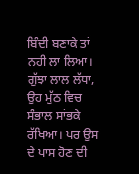ਬਿੰਦੀ ਬਣਾਕੇ ਤਾਂ ਨਹੀ ਲਾ ਲਿਆ। ਗੁੱਝਾ ਲਾਲ ਲੱਧਾ, ਉਹ ਮੁੱਠ ਵਿਚ ਸੰਭਾਲ ਸਾਂਭਕੇ ਰੱਖਿਆ। ਪਰ ਉਸ ਦੇ ਪਾਸ ਹੋਣ ਦੀ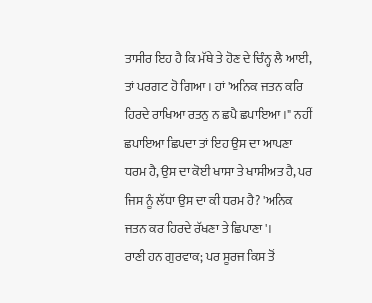ਤਾਸੀਰ ਇਹ ਹੈ ਕਿ ਮੱਥੇ ਤੇ ਹੋਣ ਦੇ ਚਿੰਨ੍ਹ ਲੈ ਆਈ, ਤਾਂ ਪਰਗਟ ਹੋ ਗਿਆ। ਹਾਂ 'ਅਨਿਕ ਜਤਨ ਕਰਿ ਹਿਰਦੇ ਰਾਖਿਆ ਰਤਨੁ ਨ ਛਪੈ ਛਪਾਇਆ।" ਨਹੀਂ ਛਪਾਇਆ ਛਿਪਦਾ ਤਾਂ ਇਹ ਉਸ ਦਾ ਆਪਣਾ ਧਰਮ ਹੈ, ਉਸ ਦਾ ਕੋਈ ਖਾਸਾ ਤੇ ਖਾਸੀਅਤ ਹੈ, ਪਰ ਜਿਸ ਨੂੰ ਲੱਧਾ ਉਸ ਦਾ ਕੀ ਧਰਮ ਹੈ? 'ਅਨਿਕ ਜਤਨ ਕਰ ਹਿਰਦੇ ਰੱਖਣਾ ਤੇ ਛਿਪਾਣਾ'।
ਰਾਣੀ ਹਨ ਗੁਰਵਾਕ; ਪਰ ਸੂਰਜ ਕਿਸ ਤੋਂ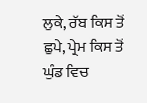ਲੁਕੇ, ਰੱਬ ਕਿਸ ਤੋਂ ਛੁਪੇ, ਪ੍ਰੇਮ ਕਿਸ ਤੋਂ ਘੁੰਡ ਵਿਚ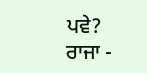ਪਵੇ?
ਰਾਜਾ -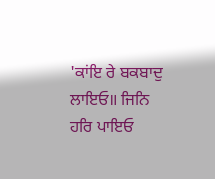'ਕਾਂਇ ਰੇ ਬਕਬਾਦੁ ਲਾਇਓ॥ ਜਿਨਿ ਹਰਿ ਪਾਇਓ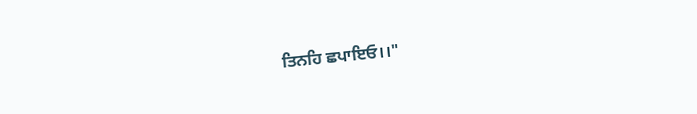ਤਿਨਹਿ ਛਪਾਇਓ।।"